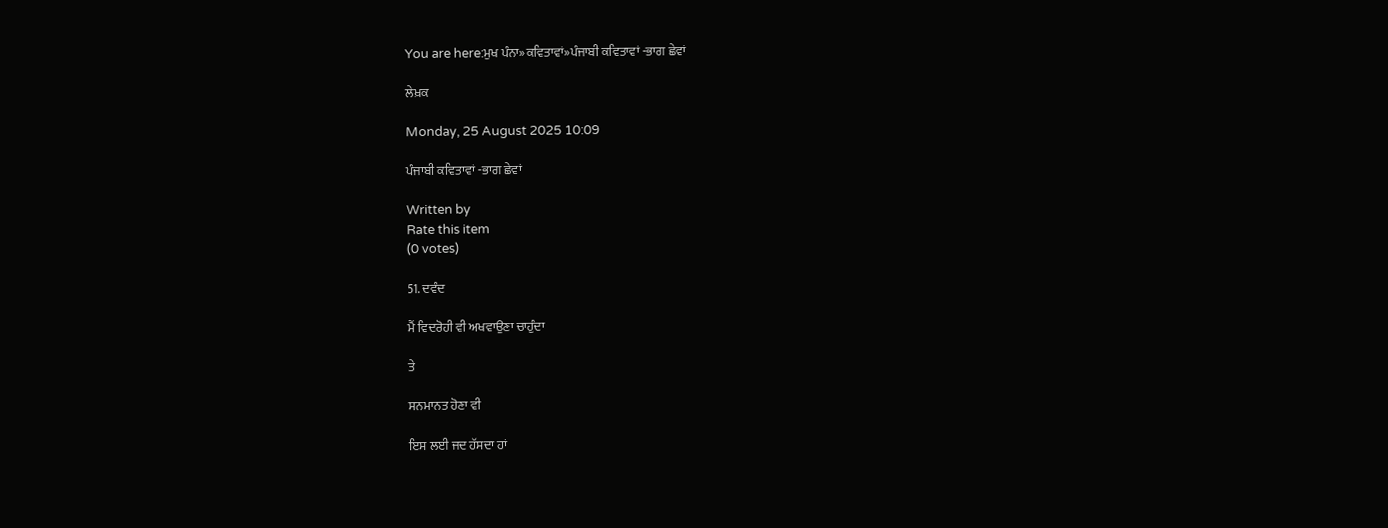You are here:ਮੁਖ ਪੰਨਾ»ਕਵਿਤਾਵਾਂ»ਪੰਜਾਬੀ ਕਵਿਤਾਵਾਂ -ਭਾਗ ਛੇਵਾਂ

ਲੇਖ਼ਕ

Monday, 25 August 2025 10:09

ਪੰਜਾਬੀ ਕਵਿਤਾਵਾਂ -ਭਾਗ ਛੇਵਾਂ

Written by
Rate this item
(0 votes)

51. ਦਵੰਦ

ਮੈਂ ਵਿਦਰੋਹੀ ਵੀ ਅਖਵਾਉਣਾ ਚਾਹੁੰਦਾ

ਤੇ

ਸਨਮਾਨਤ ਹੋਣਾ ਵੀ

ਇਸ ਲਈ ਜਦ ਹੱਸਦਾ ਹਾਂ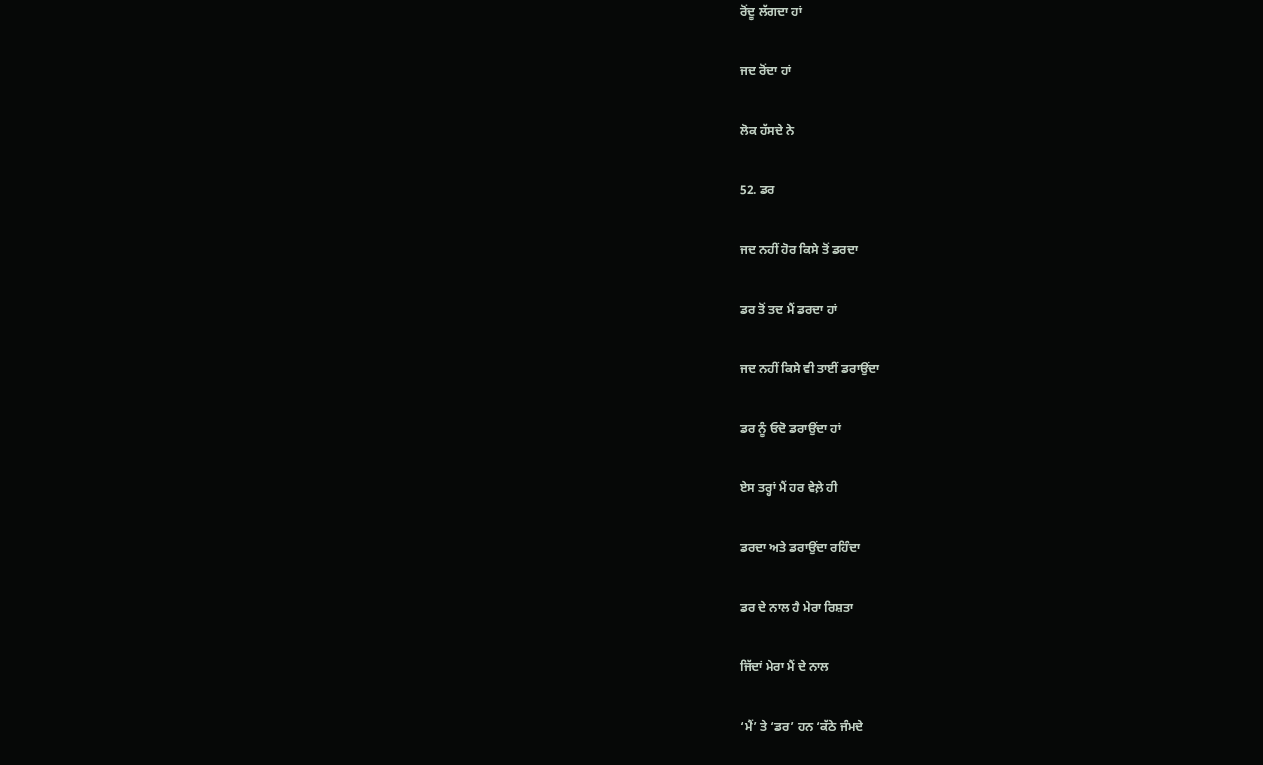ਰੋਂਦੂ ਲੱਗਦਾ ਹਾਂ

ਜਦ ਰੋਂਦਾ ਹਾਂ

ਲੋਕ ਹੱਸਦੇ ਨੇ

52. ਡਰ

ਜਦ ਨਹੀਂ ਹੋਰ ਕਿਸੇ ਤੋਂ ਡਰਦਾ

ਡਰ ਤੋਂ ਤਦ ਮੈਂ ਡਰਦਾ ਹਾਂ

ਜਦ ਨਹੀਂ ਕਿਸੇ ਵੀ ਤਾਈਂ ਡਰਾਉਂਦਾ

ਡਰ ਨੂੰ ਓਦੋ ਡਰਾਉਂਦਾ ਹਾਂ

ਏਸ ਤਰ੍ਹਾਂ ਮੈਂ ਹਰ ਵੇਲ਼ੇ ਹੀ

ਡਰਦਾ ਅਤੇ ਡਰਾਉਂਦਾ ਰਹਿੰਦਾ

ਡਰ ਦੇ ਨਾਲ ਹੈ ਮੇਰਾ ਰਿਸ਼ਤਾ

ਜਿੱਦਾਂ ਮੇਰਾ ਮੈਂ ਦੇ ਨਾਲ

‘ਮੈਂ’ ਤੇ ‘ਡਰ’ ਹਨ ‘ਕੱਠੇ ਜੰਮਦੇ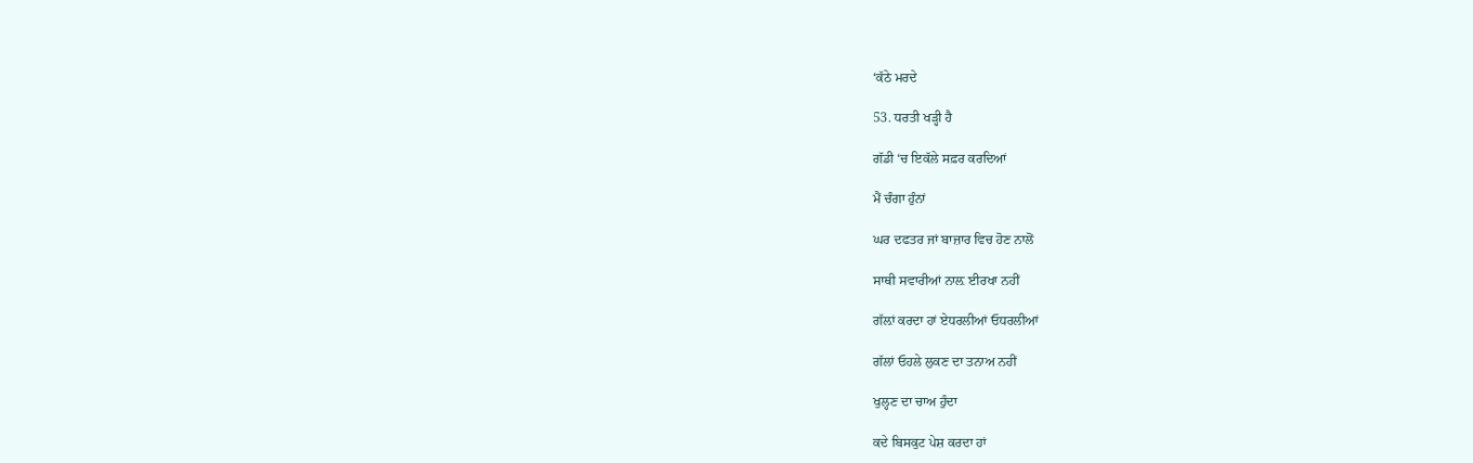‘ਕੱਠੇ ਮਰਦੇ

53. ਧਰਤੀ ਖੜ੍ਹੀ ਹੈ

ਗੱਡੀ ‘ਚ ਇਕੱਲੇ ਸਫ਼ਰ ਕਰਦਿਆਂ

ਮੈਂ ਚੰਗਾ ਹੁੰਨਾਂ

ਘਰ ਦਫਤਰ ਜਾਂ ਬਾਜ਼ਾਰ ਵਿਚ ਹੋਣ ਨਾਲੋਂ

ਸਾਥੀ ਸਵਾਰੀਆਂ ਨਾਲ਼ ਈਰਖਾ ਨਹੀਂ

ਗੱਲ਼ਾਂ ਕਰਦਾ ਹਾਂ ਏਧਰਲੀਆਂ ਓਧਰਲੀਆਂ

ਗੱਲਾਂ ਓਹਲੇ ਲੁਕਣ ਦਾ ਤਨਾਅ ਨਹੀਂ

ਖੁਲ੍ਹਣ ਦਾ ਚਾਅ ਹੁੰਦਾ

ਕਦੇ ਬਿਸਕੁਟ ਪੇਸ਼ ਕਰਦਾ ਹਾਂ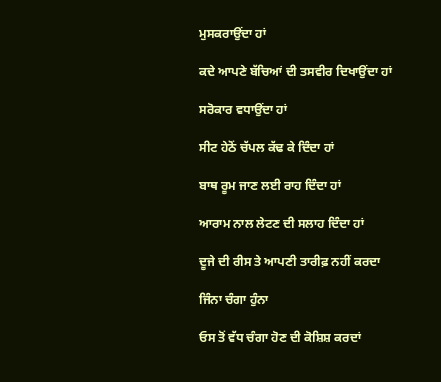ਮੁਸਕਰਾਉਂਦਾ ਹਾਂ

ਕਦੇ ਆਪਣੇ ਬੱਚਿਆਂ ਦੀ ਤਸਵੀਰ ਦਿਖਾਉਂਦਾ ਹਾਂ

ਸਰੋਕਾਰ ਵਧਾਉਂਦਾ ਹਾਂ

ਸੀਟ ਹੇਠੋਂ ਚੱਪਲ ਕੱਢ ਕੇ ਦਿੰਦਾ ਹਾਂ

ਬਾਥ ਰੂਮ ਜਾਣ ਲਈ ਰਾਹ ਦਿੰਦਾ ਹਾਂ

ਆਰਾਮ ਨਾਲ ਲੇਟਣ ਦੀ ਸਲਾਹ ਦਿੰਦਾ ਹਾਂ

ਦੂਜੇ ਦੀ ਰੀਸ ਤੇ ਆਪਣੀ ਤਾਰੀਫ਼ ਨਹੀਂ ਕਰਦਾ

ਜਿੰਨਾ ਚੰਗਾ ਹੁੰਨਾ

ਓਸ ਤੋਂ ਵੱਧ ਚੰਗਾ ਹੋਣ ਦੀ ਕੋਸ਼ਿਸ਼ ਕਰਦਾਂ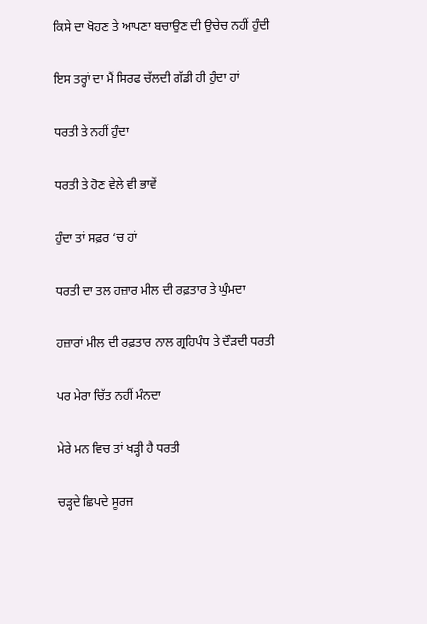ਕਿਸੇ ਦਾ ਖੋਹਣ ਤੇ ਆਪਣਾ ਬਚਾਉਣ ਦੀ ਉਚੇਚ ਨਹੀਂ ਹੁੰਦੀ

ਇਸ ਤਰ੍ਹਾਂ ਦਾ ਮੈਂ ਸਿਰਫ ਚੱਲਦੀ ਗੱਡੀ ਹੀ ਹੁੰਦਾ ਹਾਂ

ਧਰਤੀ ਤੇ ਨਹੀਂ ਹੁੰਦਾ

ਧਰਤੀ ਤੇ ਹੋਣ ਵੇਲੇ ਵੀ ਭਾਵੇਂ

ਹੁੰਦਾ ਤਾਂ ਸਫ਼ਰ ‘ਚ ਹਾਂ

ਧਰਤੀ ਦਾ ਤਲ ਹਜ਼ਾਰ ਮੀਲ ਦੀ ਰਫ਼ਤਾਰ ਤੇ ਘੁੰਮਦਾ

ਹਜ਼ਾਰਾਂ ਮੀਲ ਦੀ ਰਫ਼ਤਾਰ ਨਾਲ ਗ੍ਰਹਿਪੰਧ ਤੇ ਦੌੜਦੀ ਧਰਤੀ

ਪਰ ਮੇਰਾ ਚਿੱਤ ਨਹੀਂ ਮੰਨਦਾ

ਮੇਰੇ ਮਨ ਵਿਚ ਤਾਂ ਖੜ੍ਹੀ ਹੈ ਧਰਤੀ

ਚੜ੍ਹਦੇ ਛਿਪਦੇ ਸੂਰਜ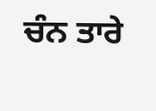ਚੰਨ ਤਾਰੇ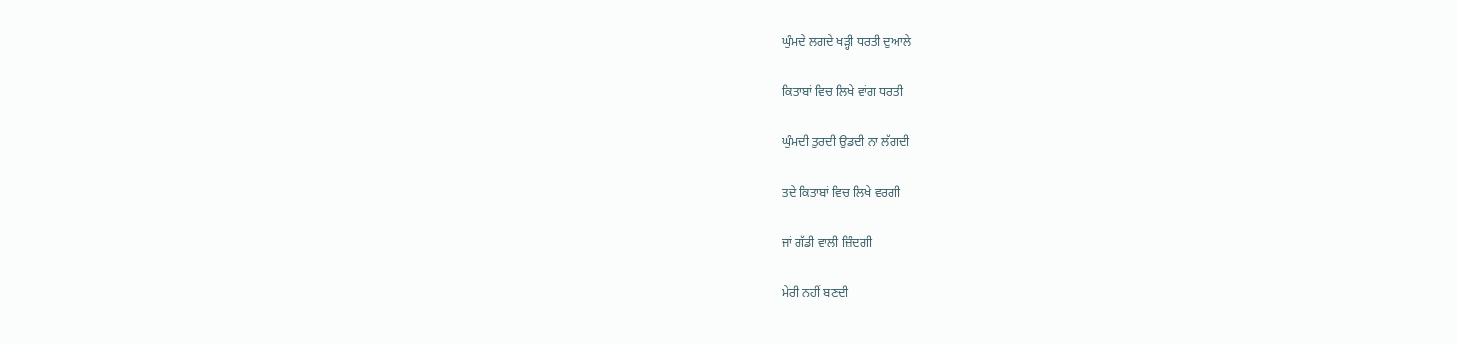ਘੁੰਮਦੇ ਲਗਦੇ ਖੜ੍ਹੀ ਧਰਤੀ ਦੁਆਲੇ

ਕਿਤਾਬਾਂ ਵਿਚ ਲਿਖੇ ਵਾਂਗ ਧਰਤੀ

ਘੁੰਮਦੀ ਤੁਰਦੀ ਉਡਦੀ ਨਾ ਲੱਗਦੀ

ਤਦੇ ਕਿਤਾਬਾਂ ਵਿਚ ਲਿਖੇ ਵਰਗੀ

ਜਾਂ ਗੱਡੀ ਵਾਲੀ ਜ਼ਿੰਦਗੀ

ਮੇਰੀ ਨਹੀਂ ਬਣਦੀ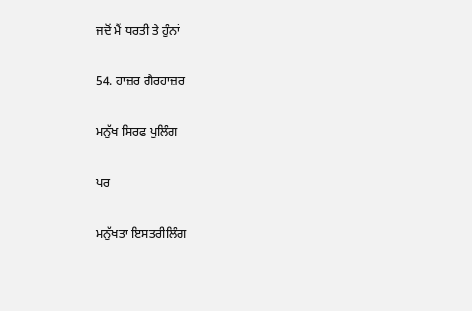ਜਦੋਂ ਮੈਂ ਧਰਤੀ ਤੇ ਹੁੰਨਾਂ

54. ਹਾਜ਼ਰ ਗੈਰਹਾਜ਼ਰ

ਮਨੁੱਖ ਸਿਰਫ ਪੁਲਿੰਗ

ਪਰ

ਮਨੁੱਖਤਾ ਇਸਤਰੀਲਿੰਗ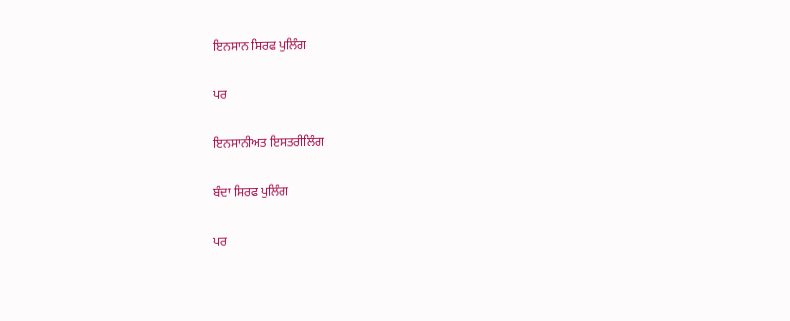ਇਨਸਾਨ ਸਿਰਫ ਪੁਲਿੰਗ

ਪਰ

ਇਨਸਾਨੀਅਤ ਇਸਤਰੀਲਿੰਗ

ਬੰਦਾ ਸਿਰਫ ਪੁਲਿੰਗ

ਪਰ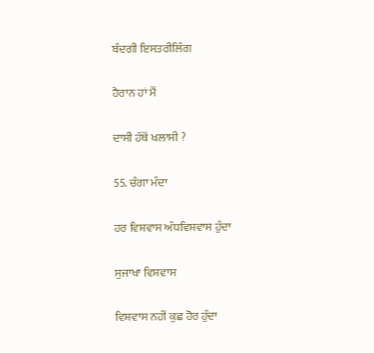ਬੰਦਗੀ ਇਸਤਰੀਲਿੰਗ

ਹੈਰਾਨ ਹਾਂ ਮੈਂ

ਦਾਸੀ ਹੱਥੋਂ ਖਲਾਸੀ ?

55. ਚੰਗਾ ਮੰਦਾ

ਹਰ ਵਿਸ਼ਵਾਸ ਅੰਧਵਿਸ਼ਵਾਸ ਹੁੰਦਾ

ਸੁਜਾਖਾ ਵਿਸ਼ਵਾਸ

ਵਿਸ਼ਵਾਸ ਨਹੀਂ ਕੁਛ ਹੋਰ ਹੁੰਦਾ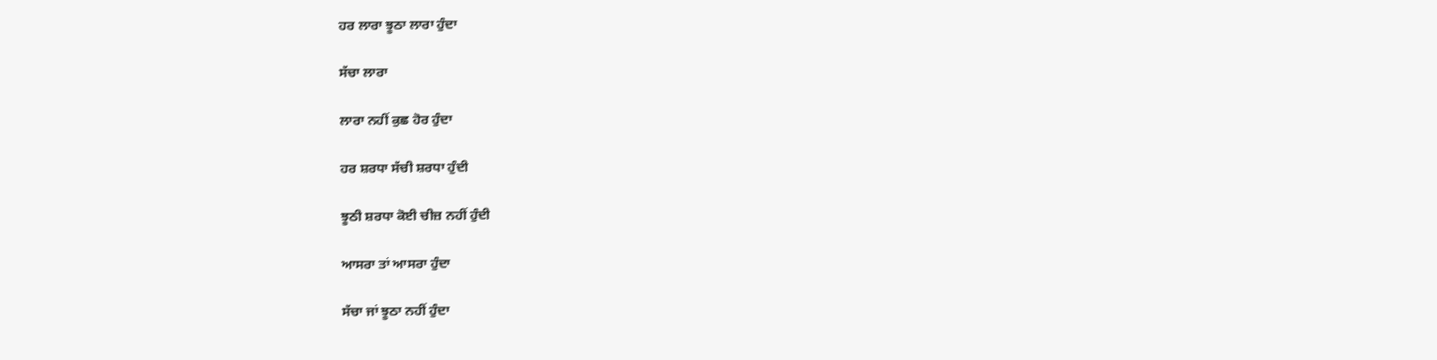ਹਰ ਲਾਰਾ ਝੂਠਾ ਲਾਰਾ ਹੁੰਦਾ

ਸੱਚਾ ਲਾਰਾ

ਲਾਰਾ ਨਹੀਂ ਕੁਛ ਹੋਰ ਹੁੰਦਾ

ਹਰ ਸ਼ਰਧਾ ਸੱਚੀ ਸ਼ਰਧਾ ਹੁੰਦੀ

ਝੂਠੀ ਸ਼ਰਧਾ ਕੋਈ ਚੀਜ਼ ਨਹੀਂ ਹੁੰਦੀ

ਆਸਰਾ ਤਾਂ ਆਸਰਾ ਹੁੰਦਾ

ਸੱਚਾ ਜਾਂ ਝੂਠਾ ਨਹੀਂ ਹੁੰਦਾ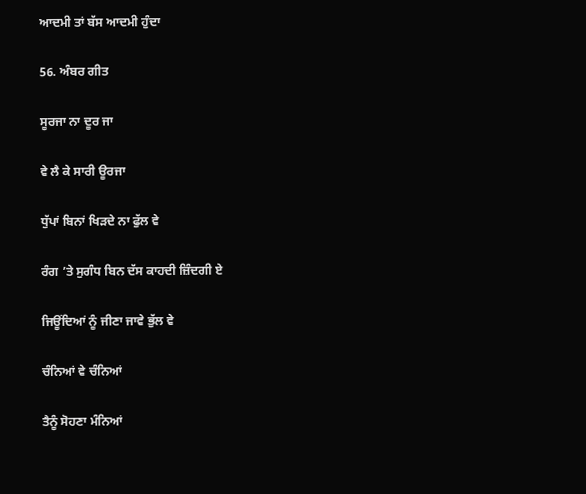ਆਦਮੀ ਤਾਂ ਬੱਸ ਆਦਮੀ ਹੁੰਦਾ

56. ਅੰਬਰ ਗੀਤ

ਸੂਰਜਾ ਨਾ ਦੂਰ ਜਾ

ਵੇ ਲੈ ਕੇ ਸਾਰੀ ਊਰਜਾ

ਧੁੱਪਾਂ ਬਿਨਾਂ ਖਿੜਦੇ ਨਾ ਫੁੱਲ ਵੇ

ਰੰਗ ’ਤੇ ਸੁਗੰਧ ਬਿਨ ਦੱਸ ਕਾਹਦੀ ਜ਼ਿੰਦਗੀ ਏ

ਜਿਊਂਦਿਆਂ ਨੂੰ ਜੀਣਾ ਜਾਵੇ ਭੁੱਲ ਵੇ

ਚੰਨਿਆਂ ਵੇ ਚੰਨਿਆਂ

ਤੈਨੂੰ ਸੋਹਣਾ ਮੰਨਿਆਂ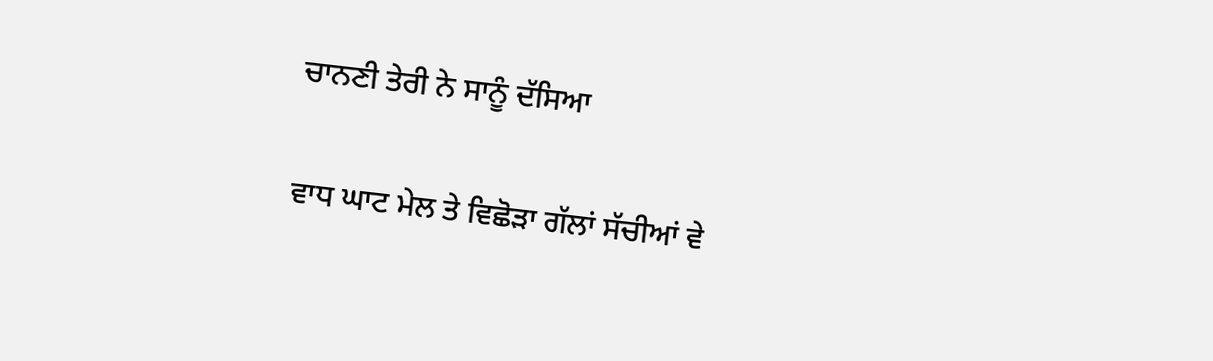ਚਾਨਣੀ ਤੇਰੀ ਨੇ ਸਾਨੂੰ ਦੱਸਿਆ

ਵਾਧ ਘਾਟ ਮੇਲ ਤੇ ਵਿਛੋੜਾ ਗੱਲਾਂ ਸੱਚੀਆਂ ਵੇ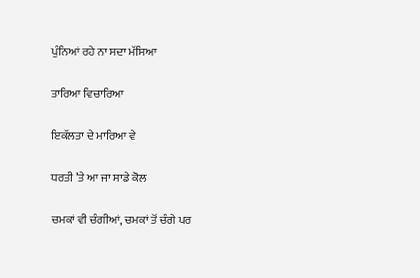ਪੁੰਨਿਆਂ ਰਹੇ ਨਾ ਸਦਾ ਮੱਸਿਆ

ਤਾਰਿਆ ਵਿਚਾਰਿਆ

ਇਕੱਲਤਾ ਦੇ ਮਾਰਿਆ ਵੇ

ਧਰਤੀ ’ਤੇ ਆ ਜਾ ਸਾਡੇ ਕੋਲ

ਚਮਕਾਂ ਵੀ ਚੰਗੀਆਂ, ਚਮਕਾਂ ਤੋਂ ਚੰਗੇ ਪਰ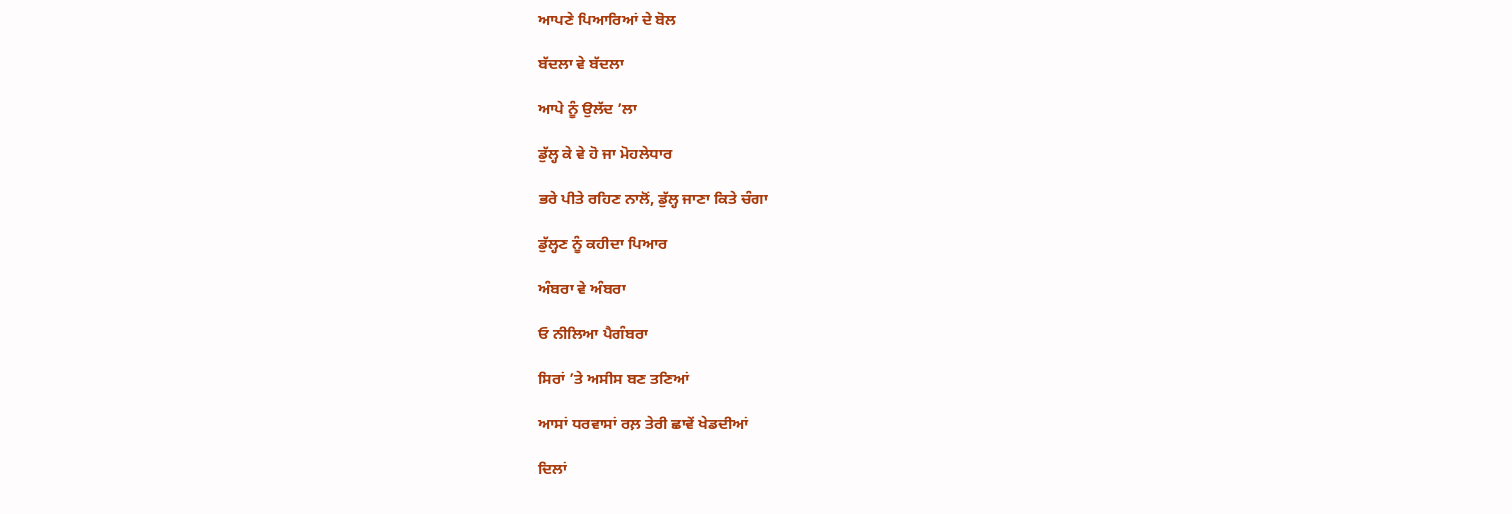ਆਪਣੇ ਪਿਆਰਿਆਂ ਦੇ ਬੋਲ

ਬੱਦਲਾ ਵੇ ਬੱਦਲਾ

ਆਪੇ ਨੂੰ ਉਲੱਦ ’ਲਾ

ਡੁੱਲ੍ਹ ਕੇ ਵੇ ਹੋ ਜਾ ਮੋਹਲੇਧਾਰ

ਭਰੇ ਪੀਤੇ ਰਹਿਣ ਨਾਲੋਂ, ਡੁੱਲ੍ਹ ਜਾਣਾ ਕਿਤੇ ਚੰਗਾ

ਡੁੱਲ੍ਹਣ ਨੂੰ ਕਹੀਦਾ ਪਿਆਰ

ਅੰਬਰਾ ਵੇ ਅੰਬਰਾ

ਓ ਨੀਲਿਆ ਪੈਗੰਬਰਾ

ਸਿਰਾਂ ’ਤੇ ਅਸੀਸ ਬਣ ਤਣਿਆਂ

ਆਸਾਂ ਧਰਵਾਸਾਂ ਰਲ਼ ਤੇਰੀ ਛਾਵੇਂ ਖੇਡਦੀਆਂ

ਦਿਲਾਂ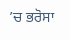’ਚ ਭਰੋਸਾ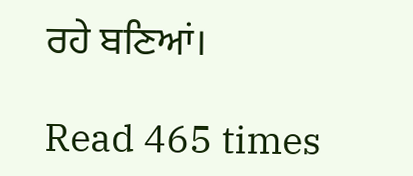ਰਹੇ ਬਣਿਆਂ।

Read 465 times